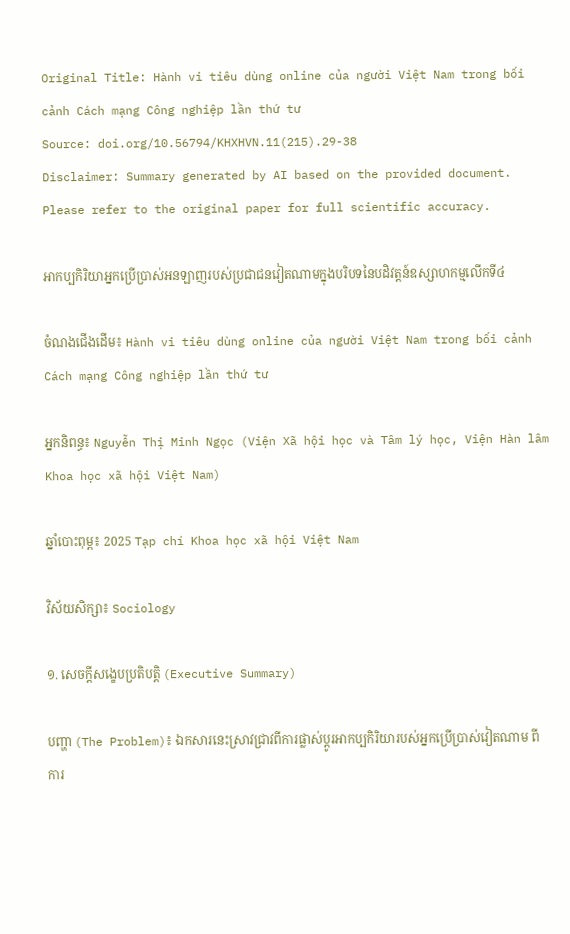Original Title: Hành vi tiêu dùng online của người Việt Nam trong bối cảnh Cách mạng Công nghiệp lần thứ tư
Source: doi.org/10.56794/KHXHVN.11(215).29-38
Disclaimer: Summary generated by AI based on the provided document. Please refer to the original paper for full scientific accuracy.

អាកប្បកិរិយាអ្នកប្រើប្រាស់អនឡាញរបស់ប្រជាជនវៀតណាមក្នុងបរិបទនៃបដិវត្តន៍ឧស្សាហកម្មលើកទី៤

ចំណងជើងដើម៖ Hành vi tiêu dùng online của người Việt Nam trong bối cảnh Cách mạng Công nghiệp lần thứ tư

អ្នកនិពន្ធ៖ Nguyễn Thị Minh Ngọc (Viện Xã hội học và Tâm lý học, Viện Hàn lâm Khoa học xã hội Việt Nam)

ឆ្នាំបោះពុម្ព៖ 2025 Tạp chí Khoa học xã hội Việt Nam

វិស័យសិក្សា៖ Sociology

១. សេចក្តីសង្ខេបប្រតិបត្តិ (Executive Summary)

បញ្ហា (The Problem)៖ ឯកសារនេះស្រាវជ្រាវពីការផ្លាស់ប្តូរអាកប្បកិរិយារបស់អ្នកប្រើប្រាស់វៀតណាម ពីការ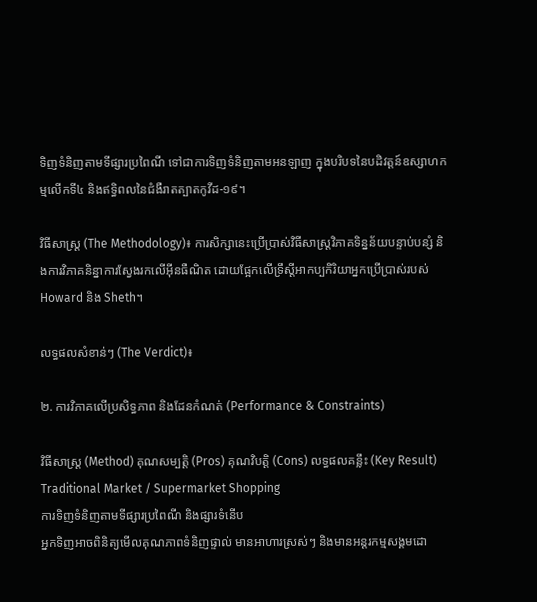ទិញទំនិញតាមទីផ្សារប្រពៃណី ទៅជាការទិញទំនិញតាមអនឡាញ ក្នុងបរិបទនៃបដិវត្តន៍ឧស្សាហកម្មលើកទី៤ និងឥទ្ធិពលនៃជំងឺរាតត្បាតកូវីដ-១៩។

វិធីសាស្ត្រ (The Methodology)៖ ការសិក្សានេះប្រើប្រាស់វិធីសាស្ត្រវិភាគទិន្នន័យបន្ទាប់បន្សំ និងការវិភាគនិន្នាការស្វែងរកលើអ៊ីនធឺណិត ដោយផ្អែកលើទ្រឹស្តីអាកប្បកិរិយាអ្នកប្រើប្រាស់របស់ Howard និង Sheth។

លទ្ធផលសំខាន់ៗ (The Verdict)៖

២. ការវិភាគលើប្រសិទ្ធភាព និងដែនកំណត់ (Performance & Constraints)

វិធីសាស្ត្រ (Method) គុណសម្បត្តិ (Pros) គុណវិបត្តិ (Cons) លទ្ធផលគន្លឹះ (Key Result)
Traditional Market / Supermarket Shopping
ការទិញទំនិញតាមទីផ្សារប្រពៃណី និងផ្សារទំនើប
អ្នកទិញអាចពិនិត្យមើលគុណភាពទំនិញផ្ទាល់ មានអាហារស្រស់ៗ និងមានអន្តរកម្មសង្គមដោ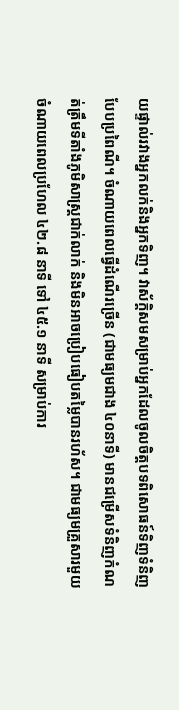យផ្ទាល់រវាងអ្នកលក់និងអ្នកទិញ។ វាស័ក្តិសមសម្រាប់អ្នកដែលចូលចិត្តបទពិសោធន៍ទិញទំនិញបែបប្រពៃណី។ ចំណាយពេលធ្វើដំណើរច្រើន (ជាមធ្យមជាង ៤០នាទី) មានជម្រើសទំនិញកំណត់ត្រឹមទីតាំងភូមិសាស្ត្រជាក់លាក់ និងមិនអាចប្រៀបធៀបតម្លៃបានរហ័ស។ ជាមធ្យមគ្រួសារមួយចំណាយពេលប្រហែល ៤២.៨ នាទី ទៅ ៤៥.១ នាទី សម្រាប់ការ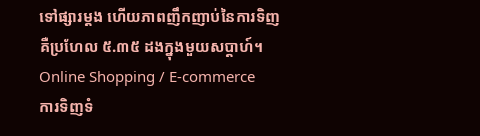ទៅផ្សារម្តង ហើយភាពញឹកញាប់នៃការទិញគឺប្រហែល ៥.៣៥ ដងក្នុងមួយសប្តាហ៍។
Online Shopping / E-commerce
ការទិញទំ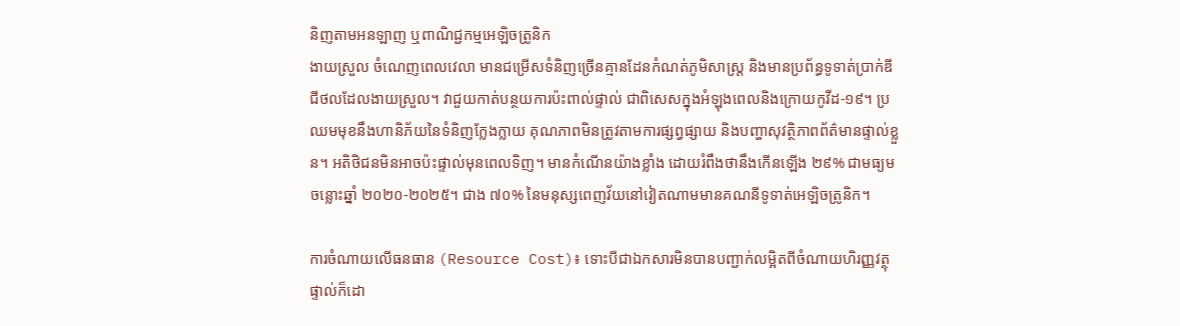និញតាមអនឡាញ ឬពាណិជ្ជកម្មអេឡិចត្រូនិក
ងាយស្រួល ចំណេញពេលវេលា មានជម្រើសទំនិញច្រើនគ្មានដែនកំណត់ភូមិសាស្ត្រ និងមានប្រព័ន្ធទូទាត់ប្រាក់ឌីជីថលដែលងាយស្រួល។ វាជួយកាត់បន្ថយការប៉ះពាល់ផ្ទាល់ ជាពិសេសក្នុងអំឡុងពេលនិងក្រោយកូវីដ-១៩។ ប្រឈមមុខនឹងហានិភ័យនៃទំនិញក្លែងក្លាយ គុណភាពមិនត្រូវតាមការផ្សព្វផ្សាយ និងបញ្ហាសុវត្ថិភាពព័ត៌មានផ្ទាល់ខ្លួន។ អតិថិជនមិនអាចប៉ះផ្ទាល់មុនពេលទិញ។ មានកំណើនយ៉ាងខ្លាំង ដោយរំពឹងថានឹងកើនឡើង ២៩% ជាមធ្យមចន្លោះឆ្នាំ ២០២០-២០២៥។ ជាង ៧០% នៃមនុស្សពេញវ័យនៅវៀតណាមមានគណនីទូទាត់អេឡិចត្រូនិក។

ការចំណាយលើធនធាន (Resource Cost)៖ ទោះបីជាឯកសារមិនបានបញ្ជាក់លម្អិតពីចំណាយហិរញ្ញវត្ថុផ្ទាល់ក៏ដោ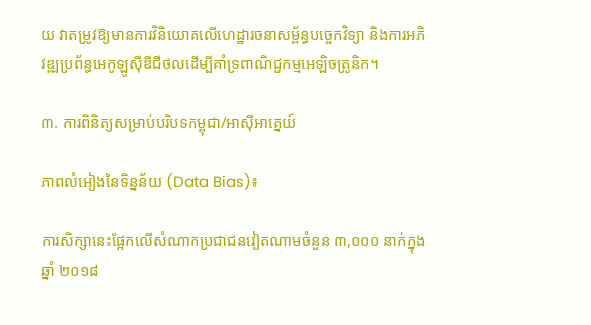យ វាតម្រូវឱ្យមានការវិនិយោគលើហេដ្ឋារចនាសម្ព័ន្ធបច្ចេកវិទ្យា និងការអភិវឌ្ឍប្រព័ន្ធអេកូឡូស៊ីឌីជីថលដើម្បីគាំទ្រពាណិជ្ជកម្មអេឡិចត្រូនិក។

៣. ការពិនិត្យសម្រាប់បរិបទកម្ពុជា/អាស៊ីអាគ្នេយ៍

ភាពលំអៀងនៃទិន្នន័យ (Data Bias)៖

ការសិក្សានេះផ្អែកលើសំណាកប្រជាជនវៀតណាមចំនួន ៣,០០០ នាក់ក្នុងឆ្នាំ ២០១៨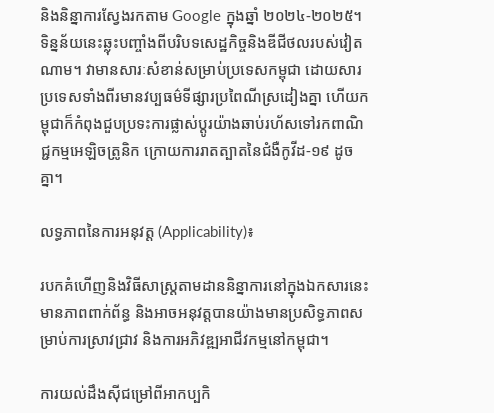និងនិន្នាការស្វែងរកតាម Google ក្នុងឆ្នាំ ២០២៤-២០២៥។ ទិន្នន័យនេះឆ្លុះបញ្ចាំងពីបរិបទសេដ្ឋកិច្ចនិងឌីជីថលរបស់វៀតណាម។ វាមានសារៈសំខាន់សម្រាប់ប្រទេសកម្ពុជា ដោយសារប្រទេសទាំងពីរមានវប្បធម៌ទីផ្សារប្រពៃណីស្រដៀងគ្នា ហើយកម្ពុជាក៏កំពុងជួបប្រទះការផ្លាស់ប្តូរយ៉ាងឆាប់រហ័សទៅរកពាណិជ្ជកម្មអេឡិចត្រូនិក ក្រោយការរាតត្បាតនៃជំងឺកូវីដ-១៩ ដូចគ្នា។

លទ្ធភាពនៃការអនុវត្ត (Applicability)៖

របកគំហើញនិងវិធីសាស្ត្រតាមដាននិន្នាការនៅក្នុងឯកសារនេះ មានភាពពាក់ព័ន្ធ និងអាចអនុវត្តបានយ៉ាងមានប្រសិទ្ធភាពសម្រាប់ការស្រាវជ្រាវ និងការអភិវឌ្ឍអាជីវកម្មនៅកម្ពុជា។

ការយល់ដឹងស៊ីជម្រៅពីអាកប្បកិ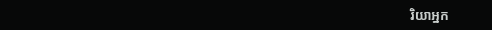រិយាអ្នក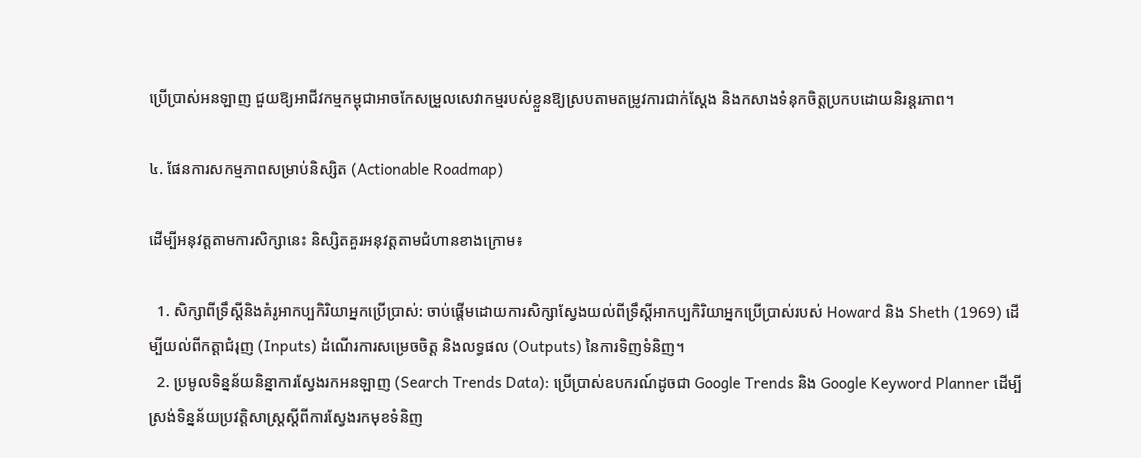ប្រើប្រាស់អនឡាញ ជួយឱ្យអាជីវកម្មកម្ពុជាអាចកែសម្រួលសេវាកម្មរបស់ខ្លួនឱ្យស្របតាមតម្រូវការជាក់ស្តែង និងកសាងទំនុកចិត្តប្រកបដោយនិរន្តរភាព។

៤. ផែនការសកម្មភាពសម្រាប់និស្សិត (Actionable Roadmap)

ដើម្បីអនុវត្តតាមការសិក្សានេះ និស្សិតគួរអនុវត្តតាមជំហានខាងក្រោម៖

  1. សិក្សាពីទ្រឹស្តីនិងគំរូអាកប្បកិរិយាអ្នកប្រើប្រាស់: ចាប់ផ្តើមដោយការសិក្សាស្វែងយល់ពីទ្រឹស្តីអាកប្បកិរិយាអ្នកប្រើប្រាស់របស់ Howard និង Sheth (1969) ដើម្បីយល់ពីកត្តាជំរុញ (Inputs) ដំណើរការសម្រេចចិត្ត និងលទ្ធផល (Outputs) នៃការទិញទំនិញ។
  2. ប្រមូលទិន្នន័យនិន្នាការស្វែងរកអនឡាញ (Search Trends Data): ប្រើប្រាស់ឧបករណ៍ដូចជា Google Trends និង Google Keyword Planner ដើម្បីស្រង់ទិន្នន័យប្រវត្តិសាស្រ្តស្តីពីការស្វែងរកមុខទំនិញ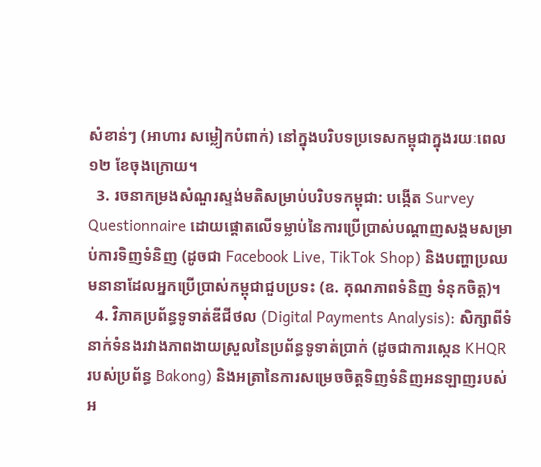សំខាន់ៗ (អាហារ សម្លៀកបំពាក់) នៅក្នុងបរិបទប្រទេសកម្ពុជាក្នុងរយៈពេល ១២ ខែចុងក្រោយ។
  3. រចនាកម្រងសំណួរស្ទង់មតិសម្រាប់បរិបទកម្ពុជា: បង្កើត Survey Questionnaire ដោយផ្តោតលើទម្លាប់នៃការប្រើប្រាស់បណ្តាញសង្គមសម្រាប់ការទិញទំនិញ (ដូចជា Facebook Live, TikTok Shop) និងបញ្ហាប្រឈមនានាដែលអ្នកប្រើប្រាស់កម្ពុជាជួបប្រទះ (ឧ. គុណភាពទំនិញ ទំនុកចិត្ត)។
  4. វិភាគប្រព័ន្ធទូទាត់ឌីជីថល (Digital Payments Analysis): សិក្សាពីទំនាក់ទំនងរវាងភាពងាយស្រួលនៃប្រព័ន្ធទូទាត់ប្រាក់ (ដូចជាការស្កេន KHQR របស់ប្រព័ន្ធ Bakong) និងអត្រានៃការសម្រេចចិត្តទិញទំនិញអនឡាញរបស់អ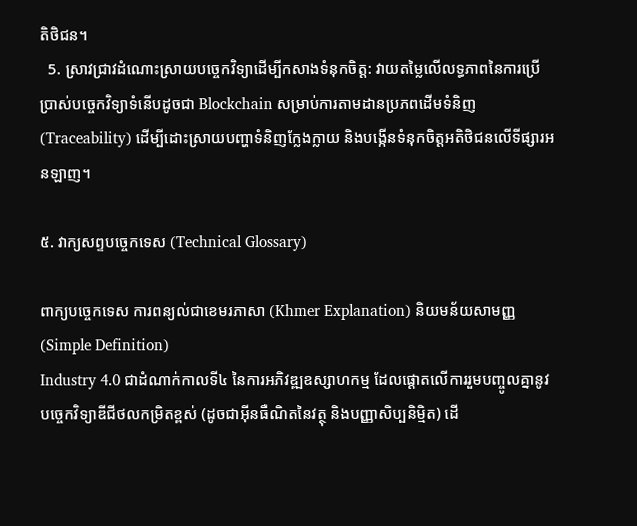តិថិជន។
  5. ស្រាវជ្រាវដំណោះស្រាយបច្ចេកវិទ្យាដើម្បីកសាងទំនុកចិត្ត: វាយតម្លៃលើលទ្ធភាពនៃការប្រើប្រាស់បច្ចេកវិទ្យាទំនើបដូចជា Blockchain សម្រាប់ការតាមដានប្រភពដើមទំនិញ (Traceability) ដើម្បីដោះស្រាយបញ្ហាទំនិញក្លែងក្លាយ និងបង្កើនទំនុកចិត្តអតិថិជនលើទីផ្សារអនឡាញ។

៥. វាក្យសព្ទបច្ចេកទេស (Technical Glossary)

ពាក្យបច្ចេកទេស ការពន្យល់ជាខេមរភាសា (Khmer Explanation) និយមន័យសាមញ្ញ (Simple Definition)
Industry 4.0 ជាដំណាក់កាលទី៤ នៃការអភិវឌ្ឍឧស្សាហកម្ម ដែលផ្តោតលើការរួមបញ្ចូលគ្នានូវបច្ចេកវិទ្យាឌីជីថលកម្រិតខ្ពស់ (ដូចជាអ៊ីនធឺណិតនៃវត្ថុ និងបញ្ញាសិប្បនិម្មិត) ដើ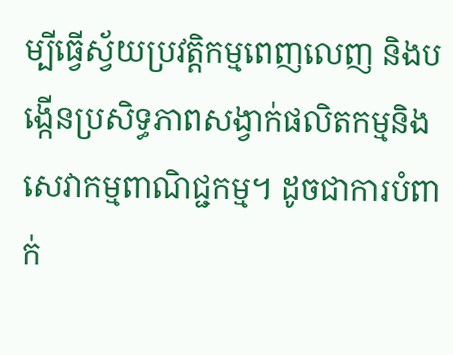ម្បីធ្វើស្វ័យប្រវត្តិកម្មពេញលេញ និងបង្កើនប្រសិទ្ធភាពសង្វាក់ផលិតកម្មនិងសេវាកម្មពាណិជ្ជកម្ម។ ដូចជាការបំពាក់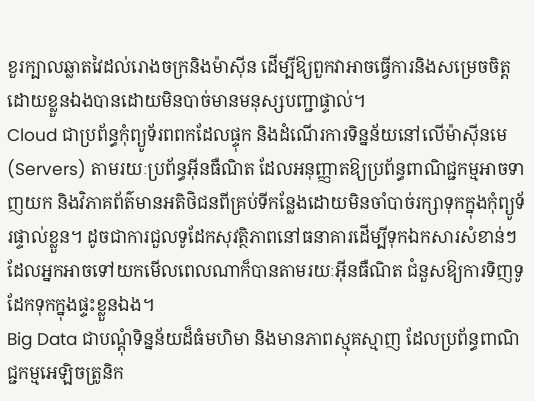ខួរក្បាលឆ្លាតវៃដល់រោងចក្រនិងម៉ាស៊ីន ដើម្បីឱ្យពួកវាអាចធ្វើការនិងសម្រេចចិត្តដោយខ្លួនឯងបានដោយមិនបាច់មានមនុស្សបញ្ជាផ្ទាល់។
Cloud ជាប្រព័ន្ធកុំព្យូទ័រពពកដែលផ្ទុក និងដំណើរការទិន្នន័យនៅលើម៉ាស៊ីនមេ (Servers) តាមរយៈប្រព័ន្ធអ៊ីនធឺណិត ដែលអនុញ្ញាតឱ្យប្រព័ន្ធពាណិជ្ជកម្មអាចទាញយក និងវិភាគព័ត៌មានអតិថិជនពីគ្រប់ទីកន្លែងដោយមិនចាំបាច់រក្សាទុកក្នុងកុំព្យូទ័រផ្ទាល់ខ្លួន។ ដូចជាការជួលទូដែកសុវត្ថិភាពនៅធនាគារដើម្បីទុកឯកសារសំខាន់ៗ ដែលអ្នកអាចទៅយកមើលពេលណាក៏បានតាមរយៈអ៊ីនធឺណិត ជំនួសឱ្យការទិញទូដែកទុកក្នុងផ្ទះខ្លួនឯង។
Big Data ជាបណ្តុំទិន្នន័យដ៏ធំមហិមា និងមានភាពស្មុគស្មាញ ដែលប្រព័ន្ធពាណិជ្ជកម្មអេឡិចត្រូនិក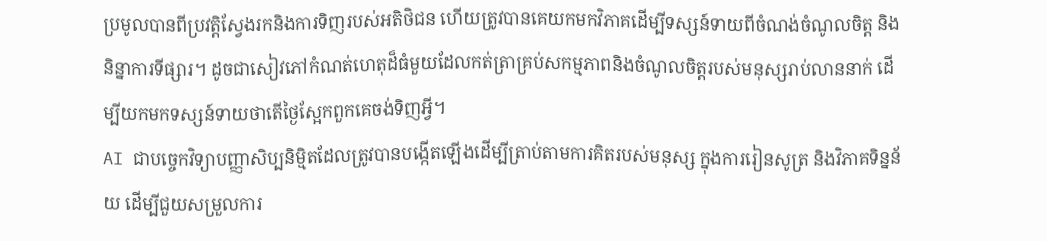ប្រមូលបានពីប្រវត្តិស្វែងរកនិងការទិញរបស់អតិថិជន ហើយត្រូវបានគេយកមកវិភាគដើម្បីទស្សន៍ទាយពីចំណង់ចំណូលចិត្ត និងនិន្នាការទីផ្សារ។ ដូចជាសៀវភៅកំណត់ហេតុដ៏ធំមួយដែលកត់ត្រាគ្រប់សកម្មភាពនិងចំណូលចិត្តរបស់មនុស្សរាប់លាននាក់ ដើម្បីយកមកទស្សន៍ទាយថាតើថ្ងៃស្អែកពួកគេចង់ទិញអ្វី។
AI ជាបច្ចេកវិទ្យាបញ្ញាសិប្បនិម្មិតដែលត្រូវបានបង្កើតឡើងដើម្បីត្រាប់តាមការគិតរបស់មនុស្ស ក្នុងការរៀនសូត្រ និងវិភាគទិន្នន័យ ដើម្បីជួយសម្រួលការ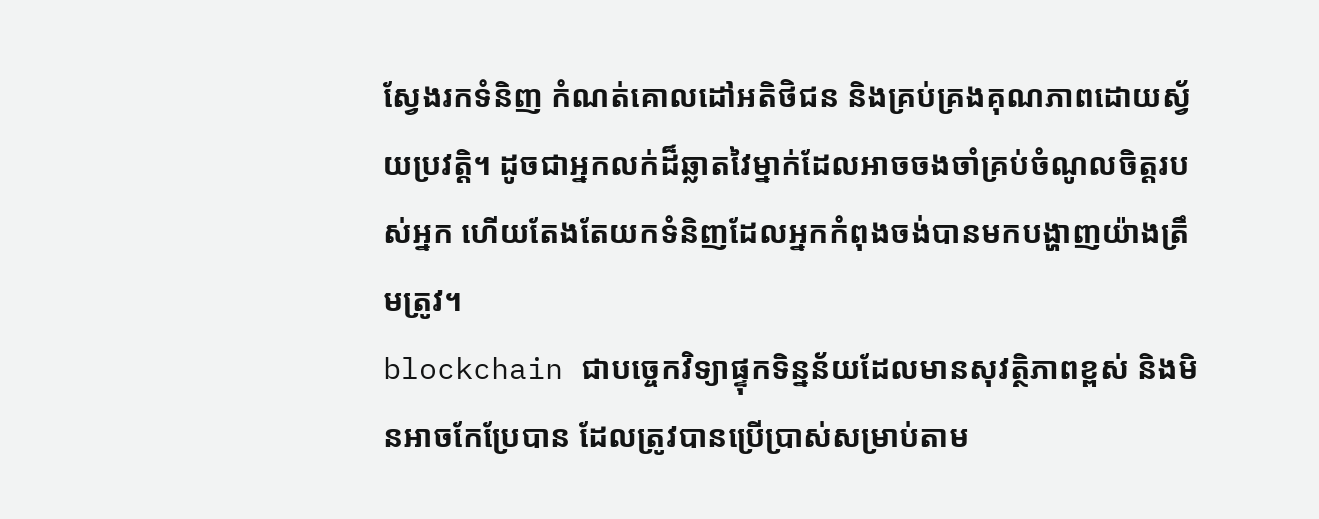ស្វែងរកទំនិញ កំណត់គោលដៅអតិថិជន និងគ្រប់គ្រងគុណភាពដោយស្វ័យប្រវត្តិ។ ដូចជាអ្នកលក់ដ៏ឆ្លាតវៃម្នាក់ដែលអាចចងចាំគ្រប់ចំណូលចិត្តរបស់អ្នក ហើយតែងតែយកទំនិញដែលអ្នកកំពុងចង់បានមកបង្ហាញយ៉ាងត្រឹមត្រូវ។
blockchain ជាបច្ចេកវិទ្យាផ្ទុកទិន្នន័យដែលមានសុវត្ថិភាពខ្ពស់ និងមិនអាចកែប្រែបាន ដែលត្រូវបានប្រើប្រាស់សម្រាប់តាម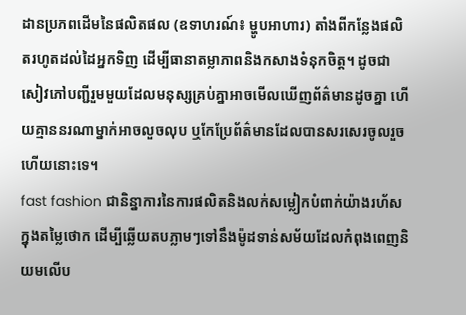ដានប្រភពដើមនៃផលិតផល (ឧទាហរណ៍៖ ម្ហូបអាហារ) តាំងពីកន្លែងផលិតរហូតដល់ដៃអ្នកទិញ ដើម្បីធានាតម្លាភាពនិងកសាងទំនុកចិត្ត។ ដូចជាសៀវភៅបញ្ជីរួមមួយដែលមនុស្សគ្រប់គ្នាអាចមើលឃើញព័ត៌មានដូចគ្នា ហើយគ្មាននរណាម្នាក់អាចលួចលុប ឬកែប្រែព័ត៌មានដែលបានសរសេរចូលរួចហើយនោះទេ។
fast fashion ជានិន្នាការនៃការផលិតនិងលក់សម្លៀកបំពាក់យ៉ាងរហ័ស ក្នុងតម្លៃថោក ដើម្បីឆ្លើយតបភ្លាមៗទៅនឹងម៉ូដទាន់សម័យដែលកំពុងពេញនិយមលើប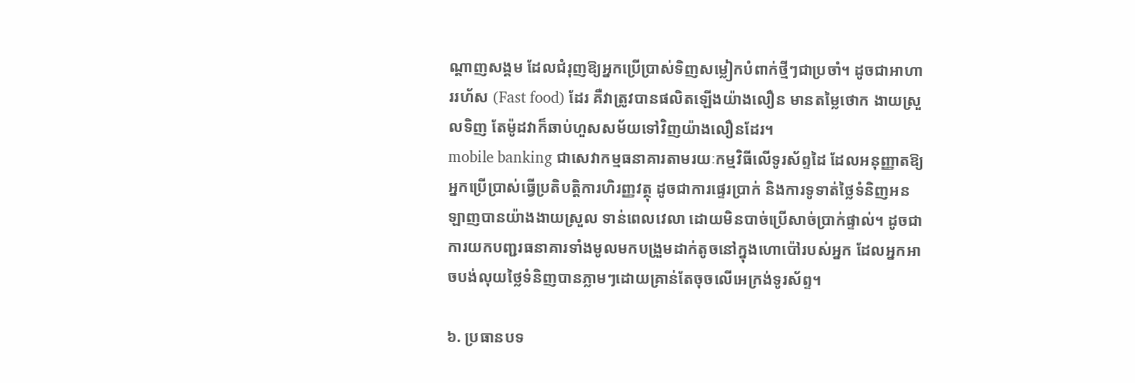ណ្តាញសង្គម ដែលជំរុញឱ្យអ្នកប្រើប្រាស់ទិញសម្លៀកបំពាក់ថ្មីៗជាប្រចាំ។ ដូចជាអាហាររហ័ស (Fast food) ដែរ គឺវាត្រូវបានផលិតឡើងយ៉ាងលឿន មានតម្លៃថោក ងាយស្រួលទិញ តែម៉ូដវាក៏ឆាប់ហួសសម័យទៅវិញយ៉ាងលឿនដែរ។
mobile banking ជាសេវាកម្មធនាគារតាមរយៈកម្មវិធីលើទូរស័ព្ទដៃ ដែលអនុញ្ញាតឱ្យអ្នកប្រើប្រាស់ធ្វើប្រតិបត្តិការហិរញ្ញវត្ថុ ដូចជាការផ្ទេរប្រាក់ និងការទូទាត់ថ្លៃទំនិញអនឡាញបានយ៉ាងងាយស្រួល ទាន់ពេលវេលា ដោយមិនបាច់ប្រើសាច់ប្រាក់ផ្ទាល់។ ដូចជាការយកបញ្ជរធនាគារទាំងមូលមកបង្រួមដាក់តូចនៅក្នុងហោប៉ៅរបស់អ្នក ដែលអ្នកអាចបង់លុយថ្លៃទំនិញបានភ្លាមៗដោយគ្រាន់តែចុចលើអេក្រង់ទូរស័ព្ទ។

៦. ប្រធានបទ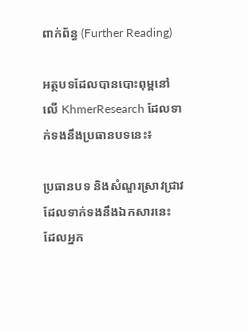ពាក់ព័ន្ធ (Further Reading)

អត្ថបទដែលបានបោះពុម្ពនៅលើ KhmerResearch ដែលទាក់ទងនឹងប្រធានបទនេះ៖

ប្រធានបទ និងសំណួរស្រាវជ្រាវដែលទាក់ទងនឹងឯកសារនេះ ដែលអ្នក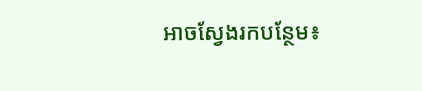អាចស្វែងរកបន្ថែម៖